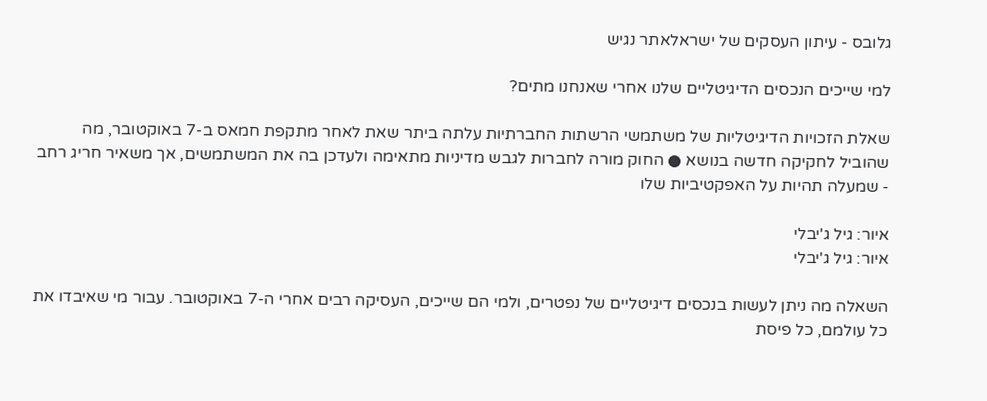גלובס - עיתון העסקים של ישראלאתר נגיש

למי שייכים הנכסים הדיגיטליים שלנו אחרי שאנחנו מתים?

שאלת הזכויות הדיגיטליות של משתמשי הרשתות החברתיות עלתה ביתר שאת לאחר מתקפת חמאס ב-7 באוקטובר, מה שהוביל לחקיקה חדשה בנושא ● החוק מורה לחברות לגבש מדיניות מתאימה ולעדכן בה את המשתמשים, אך משאיר חריג רחב - שמעלה תהיות על האפקטיביות שלו

איור: גיל ג'יבלי
איור: גיל ג'יבלי

השאלה מה ניתן לעשות בנכסים דיגיטליים של נפטרים, ולמי הם שייכים, העסיקה רבים אחרי ה-7 באוקטובר. עבור מי שאיבדו את כל עולמם, כל פיסת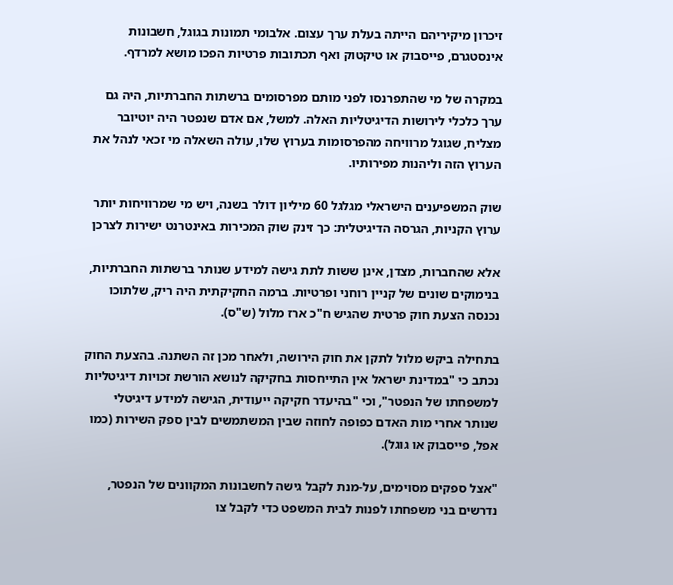זיכרון מיקיריהם הייתה בעלת ערך עצום. אלבומי תמונות בגוגל, חשבונות אינסטגרם, פייסבוק או טיקטוק ואף תכתובות פרטיות הפכו מושא למרדף.

במקרה של מי שהתפרנסו לפני מותם מפרסומים ברשתות החברתיות, היה גם ערך כלכלי לירושות הדיגיטליות האלה. למשל, אם אדם שנפטר היה יוטיובר מצליח, שגוגל מרוויחה מהפרסומות בערוץ שלו, עולה השאלה מי זכאי לנהל את הערוץ הזה וליהנות מפירותיו.

שוק המשפיענים הישראלי מגלגל 60 מיליון דולר בשנה, ויש מי שמרוויחות יותר
ערוץ הקניות, הגרסה הדיגיטלית: כך זינק שוק המכירות באינטרנט ישירות לצרכן

אלא שהחברות, מצדן, אינן ששות לתת גישה למידע שנותר ברשתות החברתיות, בנימוקים שונים של קניין רוחני ופרטיות. ברמה החקיקתית היה ריק, שלתוכו נכנסה הצעת חוק פרטית שהגיש ח"כ ארז מלול (ש"ס).

בתחילה ביקש מלול לתקן את חוק הירושה, ולאחר מכן זה השתנה. בהצעת החוק נכתב כי "במדינת ישראל אין התייחסות בחקיקה לנושא הורשת זכויות דיגיטליות למשפחתו של הנפטר", וכי "בהיעדר חקיקה ייעודית, הגישה למידע דיגיטלי שנותר אחרי מות האדם כפופה לחוזה שבין המשתמשים לבין ספק השירות (כמו אפל, פייסבוק או גוגל).

"אצל ספקים מסוימים, על-מנת לקבל גישה לחשבונות המקוונים של הנפטר, נדרשים בני משפחתו לפנות לבית המשפט כדי לקבל צו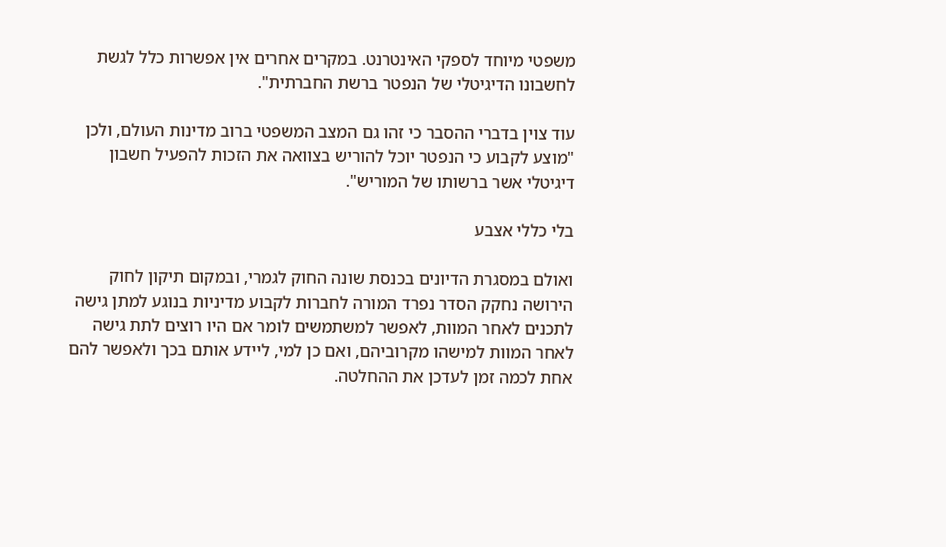משפטי מיוחד לספקי האינטרנט. במקרים אחרים אין אפשרות כלל לגשת לחשבונו הדיגיטלי של הנפטר ברשת החברתית".

עוד צוין בדברי ההסבר כי זהו גם המצב המשפטי ברוב מדינות העולם, ולכן "מוצע לקבוע כי הנפטר יוכל להוריש בצוואה את הזכות להפעיל חשבון דיגיטלי אשר ברשותו של המוריש".

בלי כללי אצבע

ואולם במסגרת הדיונים בכנסת שונה החוק לגמרי, ובמקום תיקון לחוק הירושה נחקק הסדר נפרד המורה לחברות לקבוע מדיניות בנוגע למתן גישה לתכנים לאחר המוות, לאפשר למשתמשים לומר אם היו רוצים לתת גישה לאחר המוות למישהו מקרוביהם, ואם כן למי, ליידע אותם בכך ולאפשר להם אחת לכמה זמן לעדכן את ההחלטה.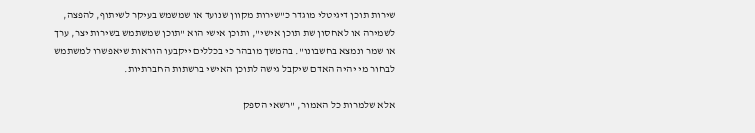שירות תוכן דיגיטלי מוגדר כ"שירות מקוון שנועד או שמשמש בעיקר לשיתוף, להפצה, לשמירה או לאחסון שת תוכן אישי", ותוכן אישי הוא "תוכן שמשתמש בשירות יצר, ערך או שמר ונמצא בחשבונו". בהמשך מובהר כי בכללים ייקבעו הוראות שיאפשרו למשתמש לבחור מי יהיה האדם שיקבל גישה לתוכן האישי ברשתות החברתיות.

אלא שלמרות כל האמור, "רשאי הספק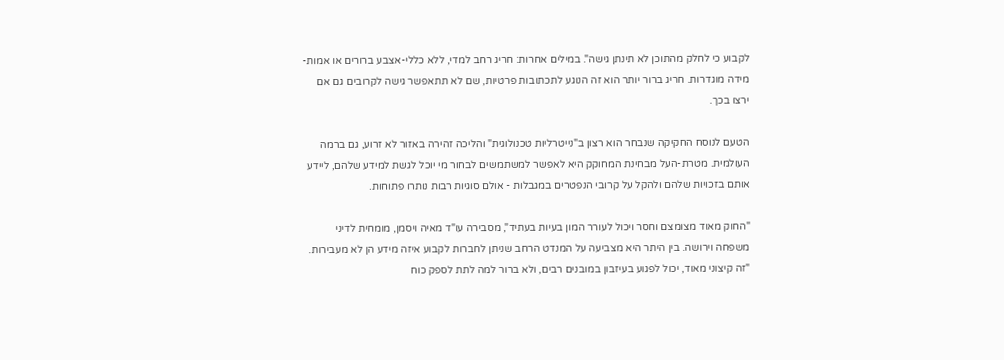לקבוע כי לחלק מהתוכן לא תינתן גישה". במילים אחרות: חריג רחב למדי, ללא כללי-אצבע ברורים או אמות-מידה מוגדרות. חריג ברור יותר הוא זה הנוגע לתכתובות פרטיות, שם לא תתאפשר גישה לקרובים גם אם ירצו בכך.

הטעם לנוסח החקיקה שנבחר הוא רצון ב"נייטרליות טכנולוגית" והליכה זהירה באזור לא זרוע, גם ברמה העולמית. מטרת-העל מבחינת המחוקק היא לאפשר למשתמשים לבחור מי יוכל לגשת למידע שלהם, ליידע אותם בזכויות שלהם ולהקל על קרובי הנפטרים במגבלות - אולם סוגיות רבות נותרו פתוחות.

"החוק מאוד מצומצם וחסר ויכול לעורר המון בעיות בעתיד", מסבירה עו"ד מאיה ויסמן, מומחית לדיני משפחה וירושה. בין היתר היא מצביעה על המנדט הרחב שניתן לחברות לקבוע איזה מידע הן לא מעבירות. "זה קיצוני מאוד, יכול לפגוע בעיזבון במובנים רבים, ולא ברור למה לתת לספק כוח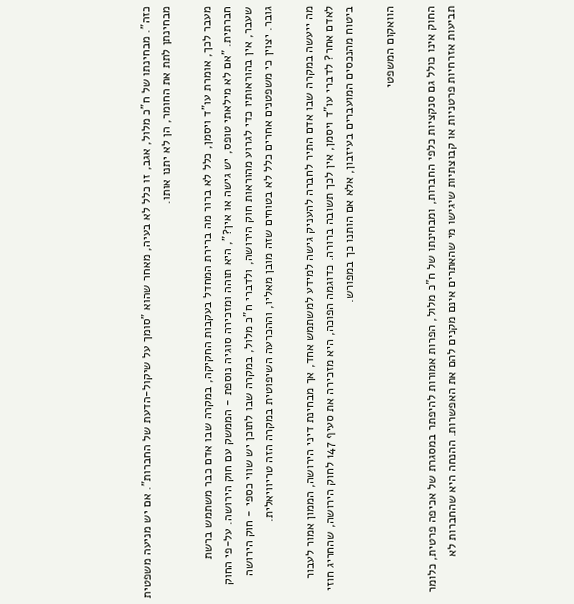כזה". מבחינתו של ח"כ מלול, אגב, זו כלל לא בעיה, מאחר שהוא "סומך על שיקול-הדעת של החברות". אם יש מניעה משפטית מבחינתן לתת את החומר, הן לא יתנו אותו.

מעבר לכך, אומרת עו"ד ויסמן, כלל לא ברור מה ברירת המחדל בעקבות החקיקה, במקרה שבו אדם כבר משתמש ברשת חברתית. "אם לא מילאתי טופס, יש גישה או אין?", היא תוהה ומזכירה סוגיה נוספת - הממשק עם חוק הירושה. על-פי החוק שעבר, אין בהוראותיו כדי לגרוע מהוראות חוק הירושה, ולדברי ח"כ מלול, במקרה שבו לתוכן יש שווי כספי - חוק הירושה גובר. יצוין כי משפטנים אחרים כלל לא בטוחים שזה מובן מאליו, וההכרעה השיפוטית במקרה הזה טריוויאלית.

מה ייעשה במקרה שבו אדם התיר לחברה להעניק גישה למידע למשתמש אחד, אך מבחינת דיני הירושה, הממון אמור לעבור לאדם אחר? לדברי עו"ד ויסמן, אין לכך תשובה ברורה. כדוגמה הפוכה, היא מזכירה את סעיף 147 לחוק הירושה, שהחריג חוזי ביטוח מהנכסים המועברים בעיזבון, אלא אם הותנו כך במפורש.

הוואקום המשפטי

החוק אינו כולל גם סנקציות כלפי החברות, ומבחינתו של ח"כ מלול, הפרות אמורות להיפתר במסגרת של אכיפה פרטית, כלומר תביעות אזרחיות פרטניות או קבוצתיות שיגישו מי שהאתרים אינם מקנים להם את האפשרות. ההנחה היא שהחברות לא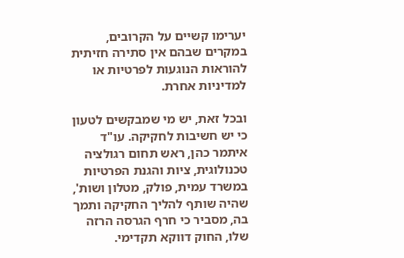יערימו קשיים על הקרובים, במקרים שבהם אין סתירה חזיתית להוראות הנוגעות לפרטיות או למדיניות אחרת.

ובכל זאת, יש מי שמבקשים לטעון כי יש חשיבות לחקיקה. עו"ד איתמר כהן, ראש תחום רגולציה טכנולוגית, ציות והגנת הפרטיות במשרד עמית, פולק, מטלון ושות', שהיה שותף להליך החקיקה ותמך בה, מסביר כי חרף הגרסה הרזה שלו, החוק דווקא תקדימי.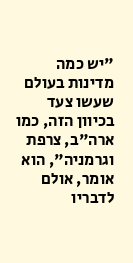"יש כמה מדינות בעולם שעשו צעד בכיוון הזה, כמו ארה"ב, צרפת וגרמניה", הוא אומר, אולם לדבריו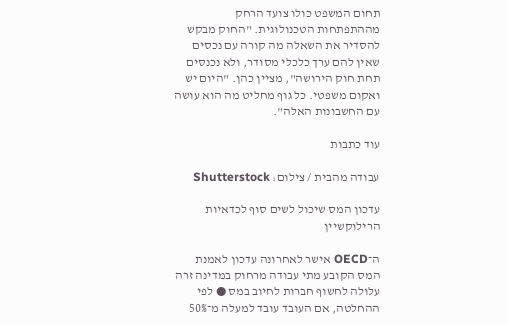תחום המשפט כולו צועד הרחק מההתפתחות הטכנולוגית. "החוק מבקש להסדיר את השאלה מה קורה עם נכסים שאין להם ערך כלכלי מסודר, ולא נכנסים תחת חוק הירושה", מציין כהן. "היום יש ואקום משפטי. כל גוף מחליט מה הוא עושה עם החשבונות האלה".

עוד כתבות

עבודה מהבית / צילום: Shutterstock

עדכון המס שיכול לשים סוף לכדאיות הרילוקשיין

ה־OECD אישר לאחרונה עדכון לאמנת המס הקובע מתי עבודה מרחוק במדינה זרה עלולה לחשוף חברות לחיוב במס ● לפי ההחלטה, אם העובד עובד למעלה מ־50%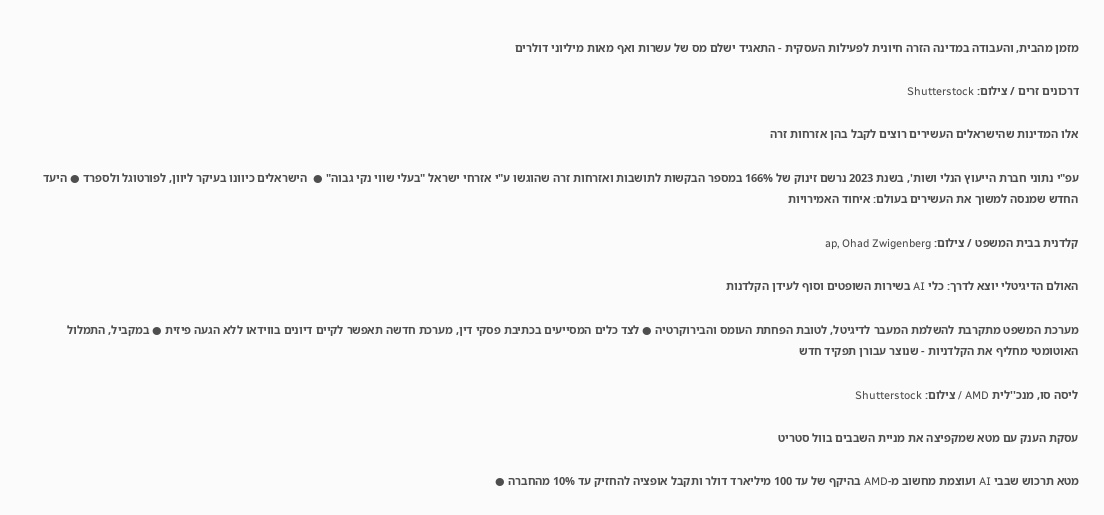מזמן מהבית, והעבודה במדינה הזרה חיונית לפעילות העסקית - התאגיד ישלם מס של עשרות ואף מאות מיליוני דולרים

דרכונים זרים / צילום: Shutterstock

אלו המדינות שהישראלים העשירים רוצים לקבל בהן אזרחות זרה

עפ"י נתוני חברת הייעוץ הנלי ושות', בשנת 2023 נרשם זינוק של 166% במספר הבקשות לתושבות ואזרחות זרה שהוגשו ע"י אזרחי ישראל "בעלי שווי נקי גבוה" ●  הישראלים כיוונו בעיקר ליוון, לפורטוגל ולספרד ● היעד החדש שמנסה למשוך את העשירים בעולם: איחוד האמירויות

קלדנית בבית המשפט / צילום: ap, Ohad Zwigenberg

האולם הדיגיטלי יוצא לדרך: כלי AI בשירות השופטים וסוף לעידן הקלדנות

מערכת המשפט מתקרבת להשלמת המעבר לדיגיטל, לטובת הפחתת העומס והבירוקרטיה ● לצד כלים המסייעים בכתיבת פסקי דין, מערכת חדשה תאפשר לקיים דיונים בווידאו ללא הגעה פיזית ● במקביל, התמלול האוטומטי מחליף את הקלדניות - שנוצר עבורן תפקיד חדש

ליסה סו, מנכ''לית AMD / צילום: Shutterstock

עסקת הענק עם מטא שמקפיצה את מניית השבבים בוול סטריט

מטא תרכוש שבבי AI ועוצמת מחשוב מ-AMD בהיקף של עד 100 מיליארד דולר ותקבל אופציה להחזיק עד 10% מהחברה ●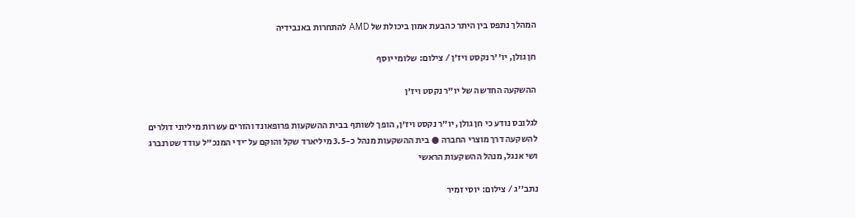המהלך נתפס בין היתר כהבעת אמון ביכולת של AMD להתחרות באנבידיה

חן גולן, יו''ר נקסט ויז'ן / צילום: שלומי יוסף

ההשקעה החדשה של יו"ר נקסט ויז'ן

לגלובס נודע כי חן גולן, יו"ר נקסט ויז'ן, הופך לשותף בבית ההשקעות פרופאונד והזרים עשרות מיליוני דולרים להשקעה דרך מוצרי החברה ● בית ההשקעות מנהל כ-3.5 מיליארד שקל והוקם על־ידי המנכ"ל עודד שטרנברג ושי אנגל, מנהל ההשקעות הראשי

נתב''ג / צילום: יוסי זמיר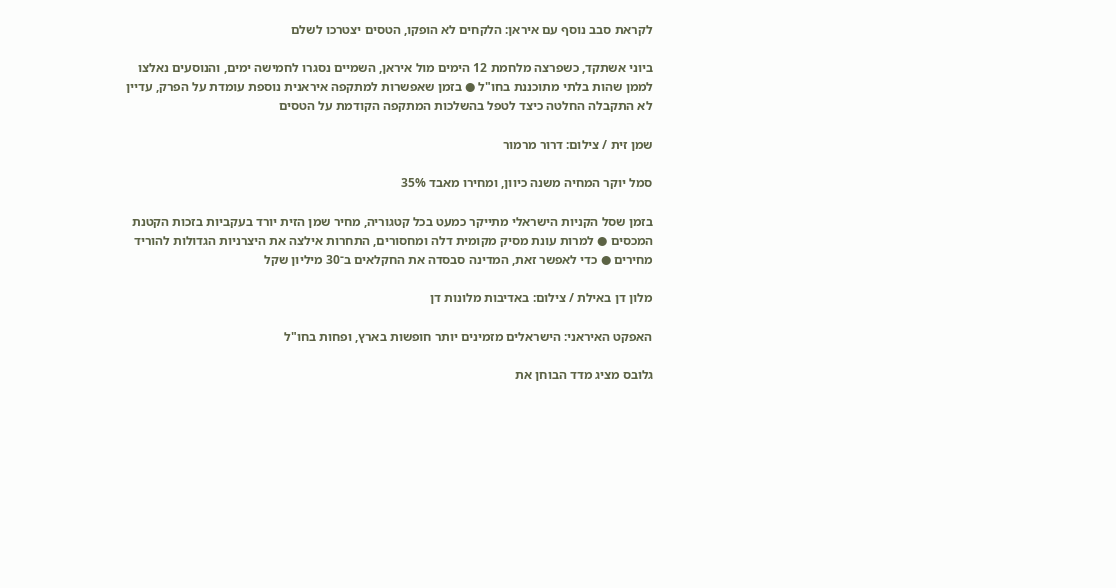לקראת סבב נוסף עם איראן: הלקחים לא הופקו, הטסים יצטרכו לשלם

ביוני אשתקד, כשפרצה מלחמת 12 הימים מול איראן, השמיים נסגרו לחמישה ימים, והנוסעים נאלצו לממן שהות בלתי מתוכננת בחו"ל ● בזמן שאפשרות למתקפה איראנית נוספת עומדת על הפרק, עדיין לא התקבלה החלטה כיצד לטפל בהשלכות המתקפה הקודמת על הטסים

שמן זית / צילום: דרור מרמור

סמל יוקר המחיה משנה כיוון, ומחירו מאבד 35%

בזמן שסל הקניות הישראלי מתייקר כמעט בכל קטגוריה, מחיר שמן הזית יורד בעקביות בזכות הקטנת המכסים ● למרות עונת מסיק מקומית דלה ומחסורים, התחרות אילצה את היצרניות הגדולות להוריד מחירים ● כדי לאפשר זאת, המדינה סבסדה את החקלאים ב־30 מיליון שקל

מלון דן באילת / צילום: באדיבות מלונות דן

האפקט האיראני: הישראלים מזמינים יותר חופשות בארץ, ופחות בחו"ל

גלובס מציג מדד הבוחן את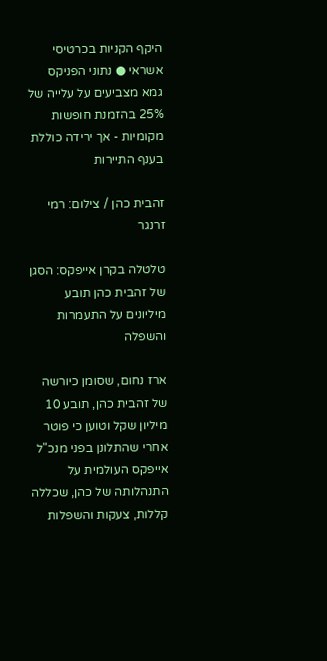היקף הקניות בכרטיסי אשראי ● נתוני הפניקס גמא מצביעים על עלייה של 25% בהזמנת חופשות מקומיות - אך ירידה כוללת בענף התיירות

זהבית כהן / צילום: רמי זרנגר

טלטלה בקרן אייפקס: הסגן של זהבית כהן תובע מיליונים על התעמרות והשפלה

ארז נחום, שסומן כיורשה של זהבית כהן, תובע 10 מיליון שקל וטוען כי פוטר אחרי שהתלונן בפני מנכ"ל אייפקס העולמית על התנהלותה של כהן, שכללה קללות, צעקות והשפלות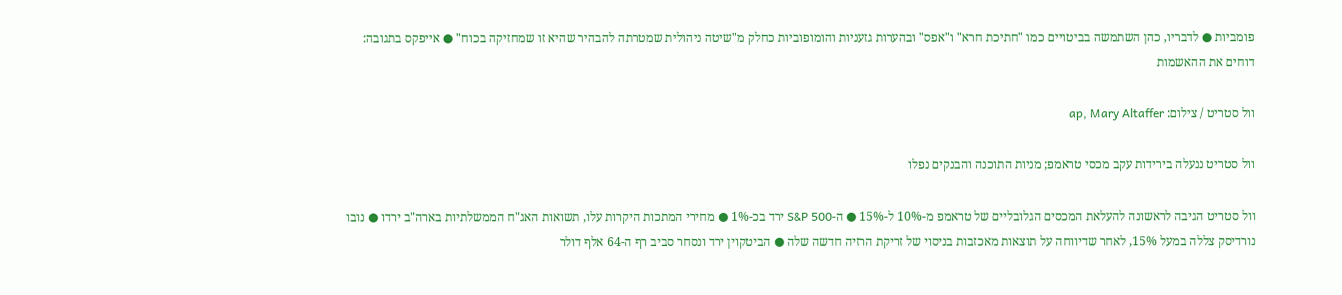פומביות ● לדבריו, כהן השתמשה בביטויים כמו "חתיכת חרא" ו"אפס" ובהערות גזעניות והומופוביות כחלק מ"שיטה ניהולית שמטרתה להבהיר שהיא זו שמחזיקה בכוח" ● אייפקס בתגובה: דוחים את ההאשמות

וול סטריט / צילום: ap, Mary Altaffer

וול סטריט ננעלה בירידות עקב מכסי טראמפ; מניות התוכנה והבנקים נפלו

וול סטריט הגיבה לראשונה להעלאת המכסים הגלובליים של טראמפ מ-10% ל-15% ● ה-S&P 500 ירד בכ-1% ● מחירי המתכות היקרות עלו, תשואות האג"ח הממשלתיות בארה"ב ירדו ● נובו נורדיסק צללה במעל 15%, לאחר שדיווחה על תוצאות מאכזבות בניסוי של זריקת הרזיה חדשה שלה ● הביטקוין ירד ונסחר סביב רף ה-64 אלף דולר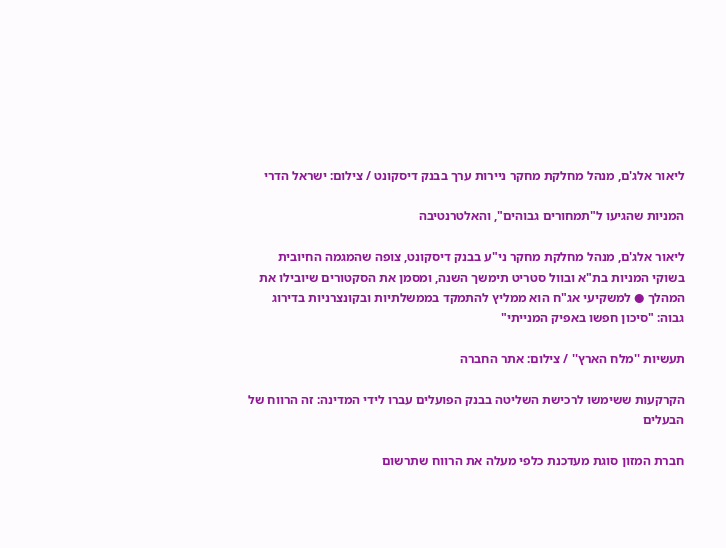ליאור אלג'ם, מנהל מחלקת מחקר ניירות ערך בבנק דיסקונט / צילום: ישראל הדרי

המניות שהגיעו ל"תמחורים גבוהים", והאלטרנטיבה

ליאור אלג'ם, מנהל מחלקת מחקר ני"ע בבנק דיסקונט, צופה שהמגמה החיובית בשוקי המניות בת"א ובוול סטריט תימשך השנה, ומסמן את הסקטורים שיובילו את המהלך ● למשקיעי אג"ח הוא ממליץ להתמקד בממשלתיות ובקונצרניות בדירוג גבוה: "סיכון חפשו באפיק המנייתי"

תעשיות ''מלח הארץ'' / צילום: אתר החברה

הקרקעות ששימשו לרכישת השליטה בבנק הפועלים עברו לידי המדינה: זה הרווח של הבעלים

חברת המזון סוגת מעדכנת כלפי מעלה את הרווח שתרשום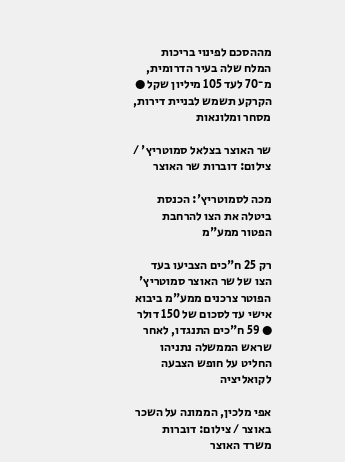מההסכם לפינוי בריכות המלח שלה בעיר הדרומית, מ־70 לעד 105 מיליון שקל ● הקרקע תשמש לבניית דירות, מסחר ומלונאות

שר האוצר בצלאל סמוטריץ' / צילום: דוברות שר האוצר

מכה לסמוטריץ': הכנסת ביטלה את הצו להרחבת הפטור ממע"מ

רק 25 ח"כים הצביעו בעד הצו של שר האוצר סמוטריץ' הפוטר צרכנים ממע"מ ביבוא אישי עד לסכום של 150 דולר ● 59 ח"כים התנגדו, לאחר שראש הממשלה נתניהו החליט על חופש הצבעה לקואליציה

אפי מלכין, הממונה על השכר באוצר / צילום: דוברות משרד האוצר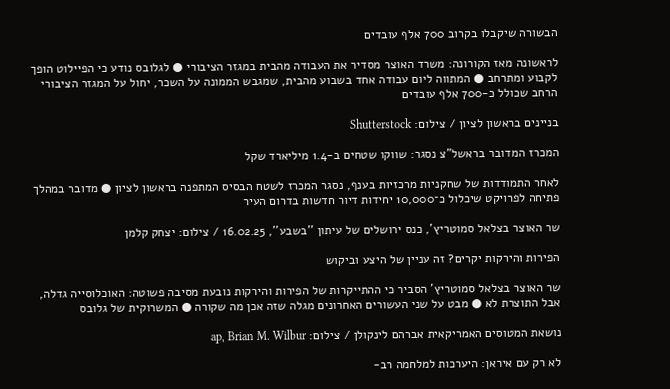הבשורה שיקבלו בקרוב 700 אלף עובדים

לראשונה מאז הקורונה: משרד האוצר מסדיר את העבודה מהבית במגזר הציבורי ● לגלובס נודע כי הפיילוט הופך לקבוע ומתרחב ● המתווה ליום עבודה אחד בשבוע מהבית, שמגבש הממונה על השכר, יחול על המגזר הציבורי הרחב שכולל כ-700 אלף עובדים

בניינים בראשון לציון / צילום: Shutterstock

המכרז המדובר בראשל"צ נסגר: שווקו שטחים ב-1.4 מיליארד שקל

לאחר התמודדות של שחקניות מרכזיות בענף, נסגר המכרז לשטח הבסיס המתפנה בראשון לציון ● מדובר במהלך פתיחה לפרויקט שיכלול כ־10,000 יחידות דיור חדשות בדרום העיר

שר האוצר בצלאל סמוטריץ', כנס ירושלים של עיתון ''בשבע'', 16.02.25 / צילום: יצחק קלמן

הפירות והירקות יקרים? זה עניין של היצע וביקוש

שר האוצר בצלאל סמוטריץ' הסביר כי ההתייקרות של הפירות והירקות נובעת מסיבה פשוטה: האוכלוסייה גדלה, אבל התוצרת לא ● מבט על שני העשורים האחרונים מגלה שזה אכן מה שקורה ● המשרוקית של גלובס

נושאת המטוסים האמריקאית אברהם לינקולן / צילום: ap, Brian M. Wilbur

לא רק עם איראן: היערכות למלחמה רב-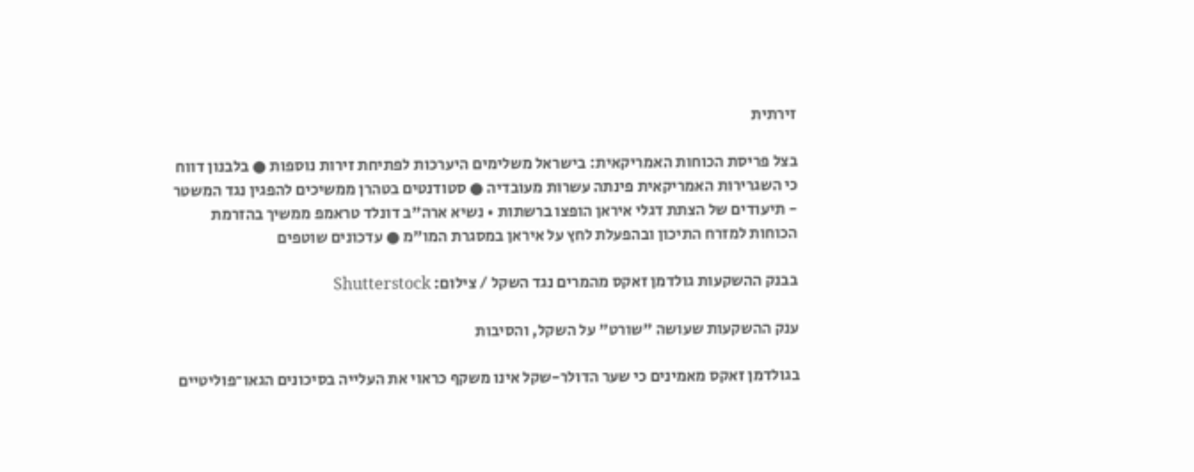זירתית

בצל פריסת הכוחות האמריקאית: בישראל משלימים היערכות לפתיחת זירות נוספות ● בלבנון דווח כי השגרירות האמריקאית פינתה עשרות מעובדיה ● סטודנטים בטהרן ממשיכים להפגין נגד המשטר - תיעודים של הצתת דגלי איראן הופצו ברשתות • נשיא ארה"ב דונלד טראמפ ממשיך בהזרמת הכוחות למזרח התיכון ובהפעלת לחץ על איראן במסגרת המו"מ ● עדכונים שוטפים

בבנק ההשקעות גולדמן זאקס מהמרים נגד השקל / צילום: Shutterstock

ענק ההשקעות שעושה "שורט" על השקל, והסיבות

בגולדמן זאקס מאמינים כי שער הדולר-שקל אינו משקף כראוי את העלייה בסיכונים הגאו־פוליטיים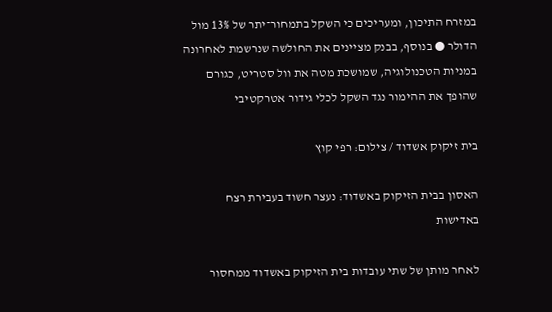במזרח התיכון, ומעריכים כי השקל בתמחור־יתר של 13% מול הדולר ● בנוסף, בבנק מציינים את החולשה שנרשמת לאחרונה במניות הטכנולוגיה, שמושכת מטה את וול סטריט, כגורם שהופך את ההימור נגד השקל לכלי גידור אטרקטיבי

בית זיקוק אשדוד / צילום: רפי קוץ

האסון בבית הזיקוק באשדוד: נעצר חשוד בעבירת רצח באדישות

לאחר מותן של שתי עובדות בית הזיקוק באשדוד ממחסור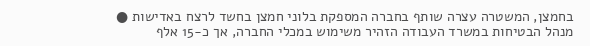בחמצן, המשטרה עצרה שותף בחברה המספקת בלוני חמצן בחשד לרצח באדישות ● מנהל הבטיחות במשרד העבודה הזהיר משימוש במכלי החברה, אך כ-15 אלף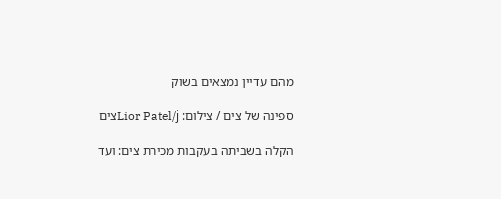מהם עדיין נמצאים בשוק

ספינה של צים / צילום: Lior Patel/jצים

הקלה בשביתה בעקבות מכירת צים: ועד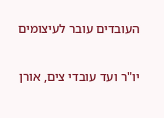העובדים עובר לעיצומים

יו"ר ועד עובדי צים, אורן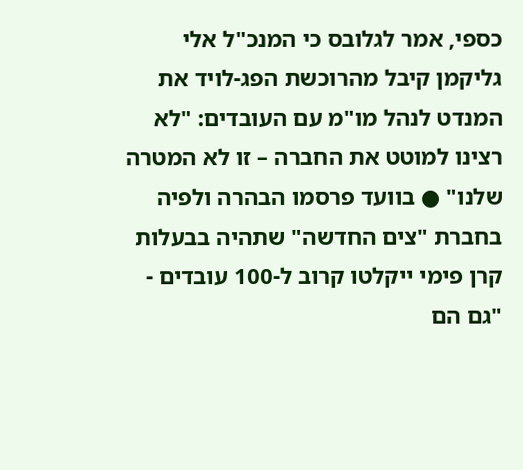כספי, אמר לגלובס כי המנכ"ל אלי גליקמן קיבל מהרוכשת הפג-לויד את המנדט לנהל מו"מ עם העובדים: "לא רצינו למוטט את החברה – זו לא המטרה שלנו" ● בוועד פרסמו הבהרה ולפיה בחברת "צים החדשה" שתהיה בבעלות קרן פימי ייקלטו קרוב ל-100 עובדים - "גם הם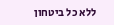ללא כל ביטחון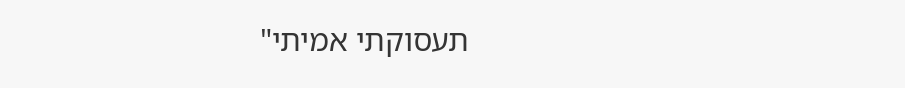תעסוקתי אמיתי"